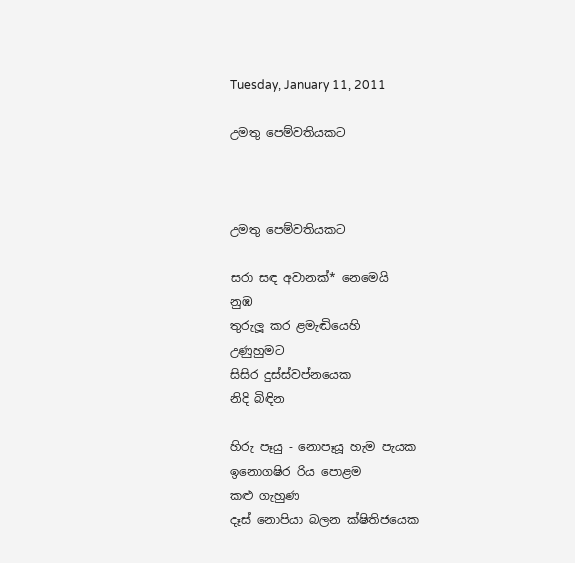Tuesday, January 11, 2011

උමතු පෙම්වතියකට



උමතු පෙම්වතියකට

සරා සඳ අවානක්* නෙමෙයි
නුඹ
තුරුලූ කර ළමැඬියෙහි
උණුහුමට
සිසිර දුස්ස්වප්නයෙක
නිදි බිඳින

හිරු පෑයු - නොපෑයූ හැම පැයක
ඉනොගෂිර රිය පොළම
කළු ගැහුණ
දෑස් නොපියා බලන ක්ෂිතිජයෙක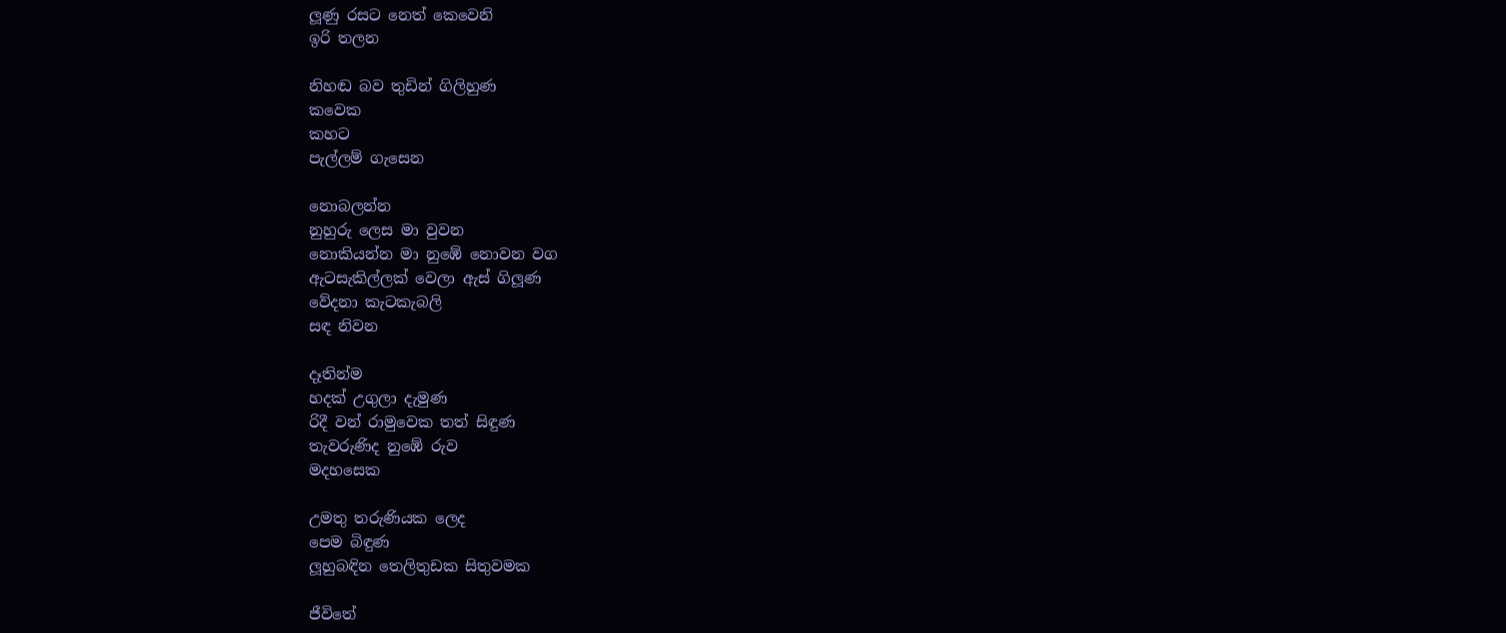ලූණු රසට නෙත් කෙවෙනි
ඉරි තලන

නිහඬ බව තුඩින් ගිලිහුණ
කවෙක
කහට
පැල්ලම් ගැසෙන

නොබලන්න
නුහුරු ලෙස මා වුවන
නොකියන්න මා නුඹේ නොවන වග
ඇටසැකිල්ලක් වෙලා ඇස් ගිලූණ
වේදනා කැටකැබලි
සඳ නිවන

දෑතින්ම
හදක් උගුලා දැමුණ
රිදී වන් රාමුවෙක තත් සිඳුණ
තැවරුණිද නුඹේ රුව
මදහසෙක

උමතු තරුණියක ලෙද
පෙම බිඳුණ
ලූහුබඳින තෙලිතුඩක සිතුවමක

ජීවිතේ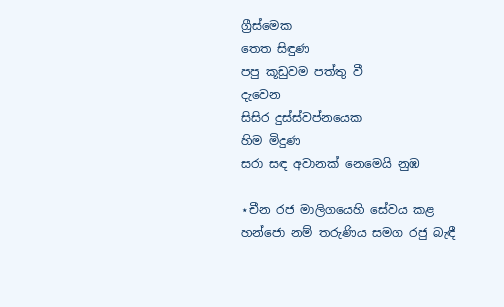ග්‍රීස්මෙක
තෙත සිඳුණ
පපු කූඩුවම පත්තු වී
දැවෙන
සිසිර දුස්ස්වප්නයෙක
හිම මිදුණ
සරා සඳ අවානක් නෙමෙයි නුඹ

⋆චීන රජ මාලිගයෙහි සේවය කළ හන්ජො නම් තරුණිය සමග රජු බැඳී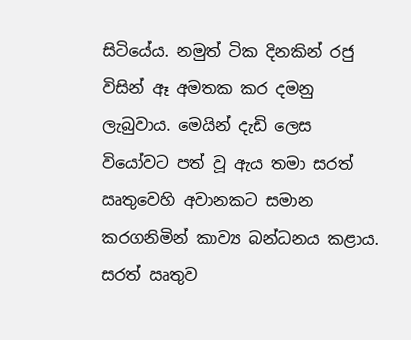සිටියේය. නමුත් ටික දිනකින් රජු විසින් ඈ අමතක කර දමනු ලැබුවාය. මෙයින් දැඩි ලෙස වියෝවට පත් වූ ඇය තමා සරත් ඍතුවෙහි අවානකට සමාන කරගනිමින් කාව්‍ය බන්ධනය කළාය. සරත් ඍතුව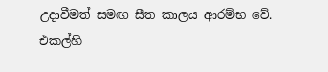උදාවීමත් සමඟ සීත කාලය ආරම්භ වේ. එකල්හි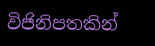විජිනිපතකින්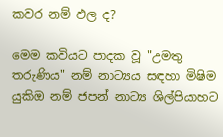කවර නම් ඵල ද?

මෙම කවියට පාදක වූ "උමතු තරුණිය" නම් නාට්‍යය සඳහා මිෂිම යුකිඔ නම් ජපන් නාට්‍ය ශිල්පියාහට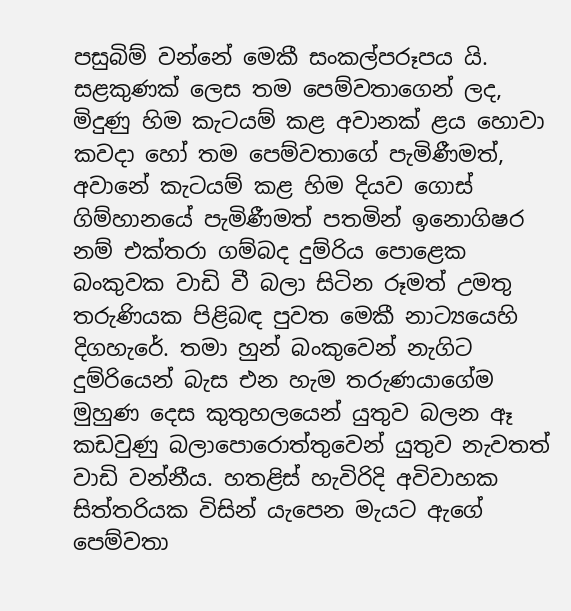පසුබිම් වන්නේ මෙකී සංකල්පරූපය යි. සළකුණක් ලෙස තම පෙම්වතාගෙන් ලද, මිදුණු හිම කැටයම් කළ අවානක් ළය හොවා කවදා හෝ තම පෙම්වතාගේ පැමිණීමත්, අවානේ කැටයම් කළ හිම දියව ගොස් ගිම්හානයේ පැමිණීමත් පතමින් ඉනොගිෂර නම් එක්තරා ගම්බද දුම්රිය පොළෙක බංකුවක වාඩි වී බලා සිටින රූමත් උමතු තරුණියක පිළිබඳ පුවත මෙකී නාට්‍යයෙහි දිගහැරේ. තමා හුන් බංකුවෙන් නැගිට දුම්රියෙන් බැස එන හැම තරුණයාගේම මුහුණ දෙස කුතුහලයෙන් යුතුව බලන ඈ කඩවුණු බලාපොරොත්තුවෙන් යුතුව නැවතත් වාඩි වන්නීය. හතළිස් හැවිරිදි අවිවාහක සිත්තරියක විසින් යැපෙන මැයට ඇගේ පෙම්වතා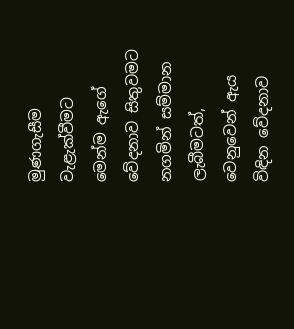මුණගැසීම වැළැක්වීමට මෙන්ම ඇගේ වේදනාව සිතුවමට නගමින් සම්මාන ලැබීමටත්, වෙනුවෙන් ඇය විඳින වේදනාව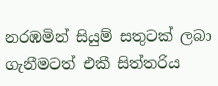නරඹමින් සියුම් සතුටක් ලබා ගැනීමටත් එකී සිත්තරිය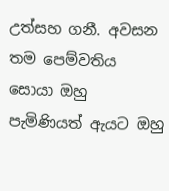උත්සහ ගනී. අවසන තම පෙම්වතිය සොයා ඔහු පැමිණියත් ඇයට ඔහු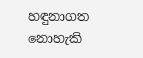හඳුනාගත නොහැකි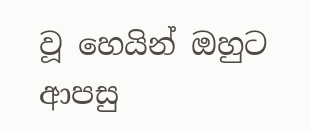වූ හෙයින් ඔහුට ආපසු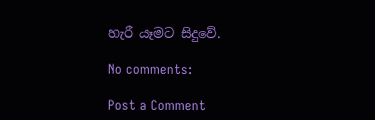හැරී යෑමට සිදුවේ.

No comments:

Post a Comment